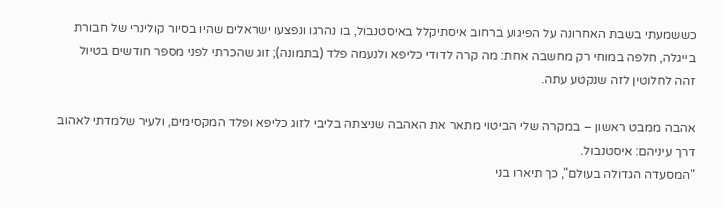כששמעתי בשבת האחרונה על הפיגוע ברחוב איסתיקלל באיסטנבול, בו נהרגו ונפצעו ישראלים שהיו בסיור קולינרי של חבורת בייגלה, חלפה במוחי רק מחשבה אחת: מה קרה לדודי כליפא ולנעמה פלד (בתמונה); זוג שהכרתי לפני מספר חודשים בטיול זהה לחלוטין לזה שנקטע עתה.

אהבה ממבט ראשון – במקרה שלי הביטוי מתאר את האהבה שניצתה בליבי לזוג כליפא ופלד המקסימים, ולעיר שלמדתי לאהוב דרך עיניהם: איסטנבול.
"המסעדה הגדולה בעולם", כך תיארו בני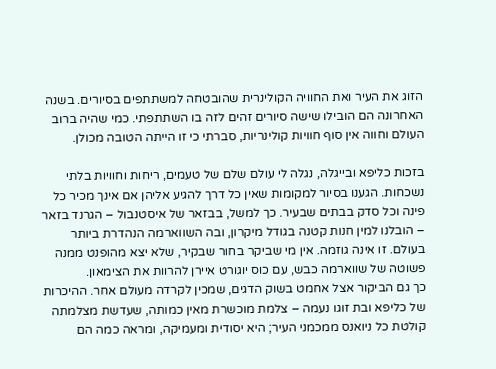הזוג את העיר ואת החוויה הקולינרית שהובטחה למשתתפים בסיורים. בשנה האחרונה הם הובילו שישה סיורים זהים לזה בו השתתפתי. כמי שהיה ברוב העולם וחווה אין סוף חוויות קולינריות, סברתי כי זו הייתה הטובה מכולן.

בזכות כליפא ובייגלה, נגלה לי עולם שלם של טעמים, ריחות וחוויות בלתי נשכחות. הגענו בסיור למקומות שאין כל דרך להגיע אליהן אם אינך מכיר כל פינה וכל סדק בבתים שבעיר. כך למשל, בבזאר של איסטנבול – הגרנד בזאר – הובלנו למין חנות קטנה בגודל מיקרון, ובה השווארמה הנהדרת ביותר בעולם. זו אינה גוזמה. אין מי שביקר בחור שבקיר, שלא יצא מהופנט ממנה פשוטה של שווארמה כבש, עם כוס יוגורט איירן להרוות את הצימאון.
כך גם הביקור אצל אחמט בשוק הדגים, שמכין לקרדה מעולם אחר. ההיכרות של כליפא ובת זוגו נעמה – צלמת מוכשרת מאין כמותה, שעדשת מצלמתה קולטת כל ניואנס ממכמני העיר; היא יסודית ומעמיקה, ומראה כמה הם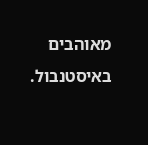מאוהבים באיסטנבול.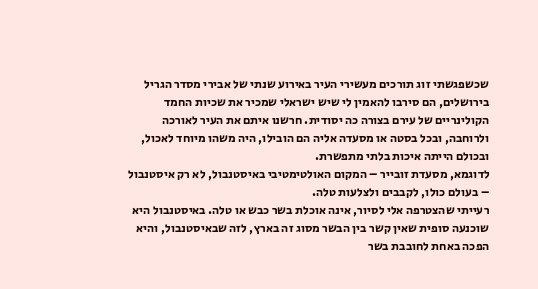שכשפגשתי זוג תורכים מעשירי העיר באירוע שנתי של אבירי מסדר הגריל בירושלים, הם סירבו להאמין לי שיש ישראלי שמכיר את שכיות החמד הקולינריים של עירם בצורה כה יסודית. חרשנו איתם את העיר לאורכה ולרוחבה, ובכל בסטה או מסעדה אליה הם הובילו, היה משהו מיוחד לאכול, ובכולם הייתה איכות בלתי מתפשרת.
לדוגמא, מסעדת זובייר – המקום האולטימטיבי באיסטנבול, לא רק איסטנבול – בעולם כולו, לקבבים ולצלעות טלה.
רעייתי שהצטרפה אלי לסיור, אינה אוכלת בשר כבש או טלה. באיסטנבול היא שוכנעה סופית שאין קשר בין הבשר מסוג זה בארץ, לזה שבאיסטנבול, והיא הפכה באחת לחובבת בשר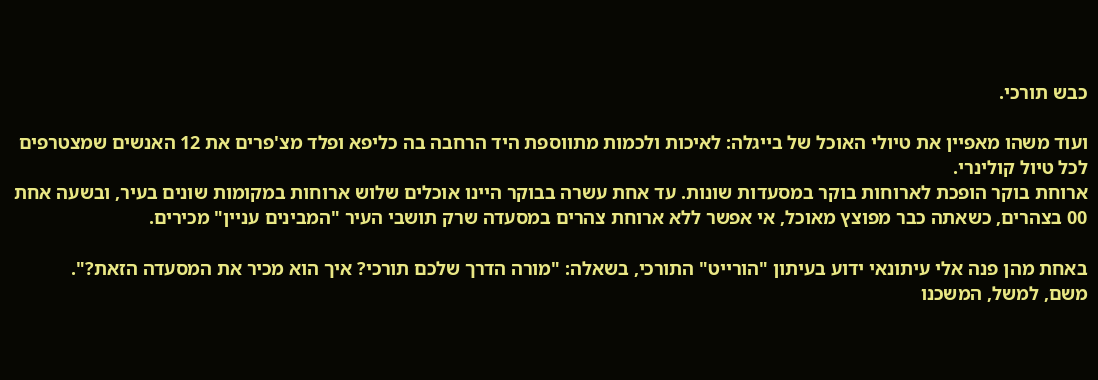כבש תורכי.

ועוד משהו מאפיין את טיולי האוכל של בייגלה: לאיכות ולכמות מתווספת היד הרחבה בה כליפא ופלד מצ'פרים את 12 האנשים שמצטרפים לכל טיול קולינרי.
ארוחת בוקר הופכת לארוחות בוקר במסעדות שונות. עד אחת עשרה בבוקר היינו אוכלים שלוש ארוחות במקומות שונים בעיר, ובשעה אחת 00 בצהרים, כשאתה כבר מפוצץ מאוכל, אי אפשר ללא ארוחת צהרים במסעדה שרק תושבי העיר "המבינים עניין" מכירים.

באחת מהן פנה אלי עיתונאי ידוע בעיתון "הורייט" התורכי, בשאלה: "מורה הדרך שלכם תורכי? איך הוא מכיר את המסעדה הזאת?".
משם, למשל, המשכנו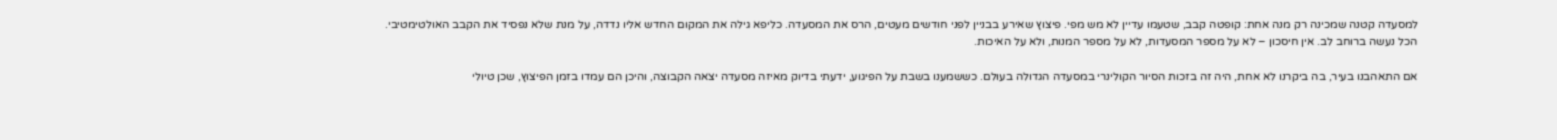למסעדה קטנה שמכינה רק מנה אחת: קופטה קבב, שטעמו עדיין לא מש מפי. פיצוץ שאירע בבניין לפני חודשים מעטים, הרס את המסעדה. כליפא גילה את המקום החדש אליו נדדה, על מנת שלא נפסיד את הקבב האולטימטיבי.
הכל נעשה ברוחב לב. אין חיסכון – לא על מספר המסעדות, לא על מספר המנות, ולא על האיכות.

אם התאהבנו בעיר, בה ביקרנו לא אחת, היה זה בזכות הסיור הקולינרי במסעדה הגדולה בעולם. כששמענו בשבת על הפיגוע, ידעתי בדיוק מאיזה מסעדה יצאה הקבוצה, והיכן הם עמדו בזמן הפיצוץ, שכן טיולי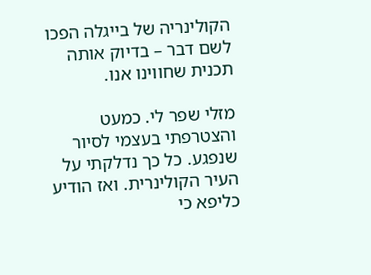הקולינריה של בייגלה הפכו לשם דבר – בדיוק אותה תכנית שחווינו אנו.

מזלי שפר לי. כמעט והצטרפתי בעצמי לסיור שנפגע. כל כך נדלקתי על העיר הקולינרית. ואז הודיע כליפא כי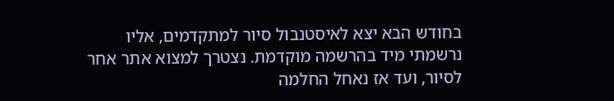בחודש הבא יצא לאיסטנבול סיור למתקדמים, אליו נרשמתי מיד בהרשמה מוקדמת. נצטרך למצוא אתר אחר לסיור, ועד אז נאחל החלמה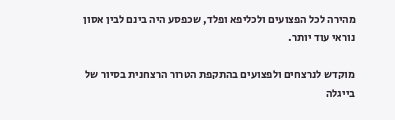מהירה לכל הפצועים ולכליפא ופלד, שכפסע היה בינם לבין אסון נוראי עוד יותר.

מוקדש לנרצחים ולפצועים בהתקפת הטרור הרצחנית בסיור של בייגלה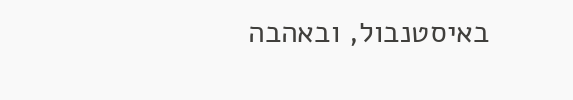באיסטנבול, ובאהבה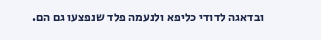ובדאגה לדודי כליפא ולנעמה פלד שנפצעו גם הם.